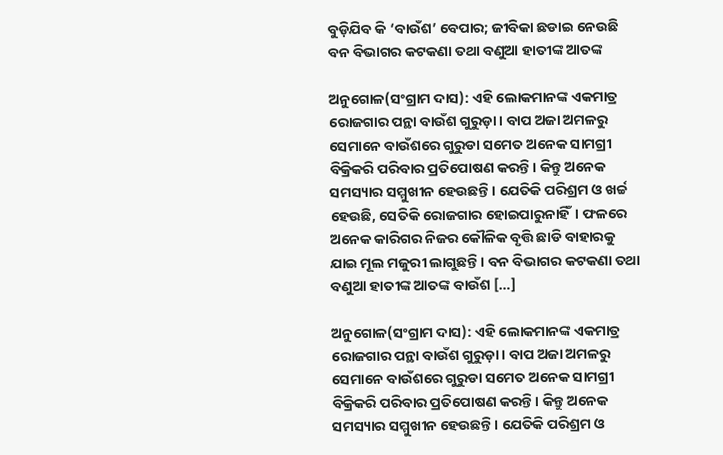ବୁଡ଼ିଯିବ କି ‘ବାଉଁଶ’ ବେପାର; ଜୀବିକା ଛଡାଇ ନେଉଛି ବନ ବିଭାଗର କଟକଣା ତଥା ବଣୁଆ ହାତୀଙ୍କ ଆତଙ୍କ

ଅନୁଗୋଳ(ସଂଗ୍ରାମ ଦାସ): ଏହି ଲୋକମାନଙ୍କ ଏକମାତ୍ର ରୋଜଗାର ପନ୍ଥା ବାଉଁଶ ଗୁରୁଡ଼ା। ବାପ ଅଜା ଅମଳରୁ ସେମାନେ ବାଉଁଶରେ ଗୁରୁଡା ସମେତ ଅନେକ ସାମଗ୍ରୀ ବିକ୍ରିକରି ପରିବାର ପ୍ରତିପୋଷଣ କରନ୍ତି। କିନ୍ତୁ ଅନେକ ସମସ୍ୟାର ସମ୍ମୁଖୀନ ହେଉଛନ୍ତି। ଯେତିକି ପରିଶ୍ରମ ଓ ଖର୍ଚ୍ଚ ହେଉଛି, ସେତିକି ରୋଜଗାର ହୋଇପାରୁନାହିଁ। ଫଳରେ ଅନେକ କାରିଗର ନିଜର କୌଳିକ ବୃତ୍ତି ଛାଡି ବାହାରକୁ ଯାଇ ମୂଲ ମଜୁରୀ ଲାଗୁଛନ୍ତି। ବନ ବିଭାଗର କଟକଣା ତଥା ବଣୁଆ ହାତୀଙ୍କ ଆତଙ୍କ ବାଉଁଶ […]

ଅନୁଗୋଳ(ସଂଗ୍ରାମ ଦାସ): ଏହି ଲୋକମାନଙ୍କ ଏକମାତ୍ର ରୋଜଗାର ପନ୍ଥା ବାଉଁଶ ଗୁରୁଡ଼ା। ବାପ ଅଜା ଅମଳରୁ ସେମାନେ ବାଉଁଶରେ ଗୁରୁଡା ସମେତ ଅନେକ ସାମଗ୍ରୀ ବିକ୍ରିକରି ପରିବାର ପ୍ରତିପୋଷଣ କରନ୍ତି। କିନ୍ତୁ ଅନେକ ସମସ୍ୟାର ସମ୍ମୁଖୀନ ହେଉଛନ୍ତି। ଯେତିକି ପରିଶ୍ରମ ଓ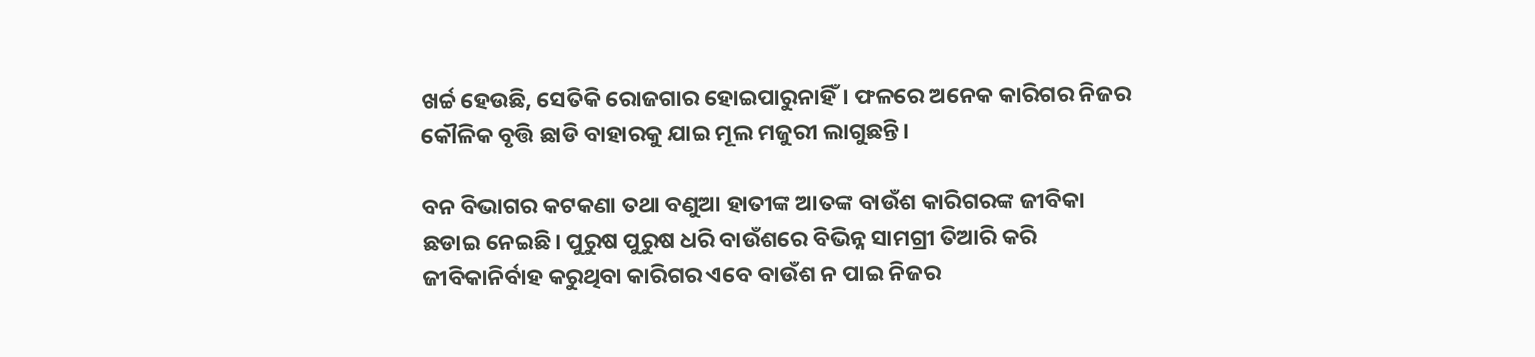ଖର୍ଚ୍ଚ ହେଉଛି, ସେତିକି ରୋଜଗାର ହୋଇପାରୁନାହିଁ। ଫଳରେ ଅନେକ କାରିଗର ନିଜର କୌଳିକ ବୃତ୍ତି ଛାଡି ବାହାରକୁ ଯାଇ ମୂଲ ମଜୁରୀ ଲାଗୁଛନ୍ତି।

ବନ ବିଭାଗର କଟକଣା ତଥା ବଣୁଆ ହାତୀଙ୍କ ଆତଙ୍କ ବାଉଁଶ କାରିଗରଙ୍କ ଜୀବିକା ଛଡାଇ ନେଇଛି। ପୁରୁଷ ପୁରୁଷ ଧରି ବାଉଁଶରେ ବିଭିନ୍ନ ସାମଗ୍ରୀ ତିଆରି କରି ଜୀବିକାନିର୍ବାହ କରୁଥିବା କାରିଗର ଏବେ ବାଉଁଶ ନ ପାଇ ନିଜର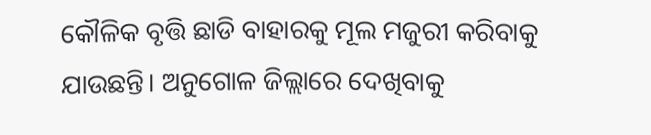କୌଳିକ ବୃତ୍ତି ଛାଡି ବାହାରକୁ ମୂଲ ମଜୁରୀ କରିବାକୁ ଯାଉଛନ୍ତି। ଅନୁଗୋଳ ଜିଲ୍ଲାରେ ଦେଖିବାକୁ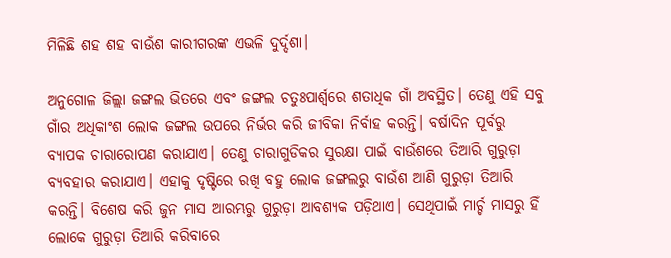ମିଳିଛି ଶହ ଶହ ବାଉଁଶ କାରୀଗରଙ୍କ ଏଭଳି ଦୁର୍ଦ୍ଦଶା।

ଅନୁଗୋଳ ଜିଲ୍ଲା ଜଙ୍ଗଲ ଭିତରେ ଏବଂ ଜଙ୍ଗଲ ଚତୁଃପାର୍ଶ୍ବରେ ଶତାଧିକ ଗାଁ ଅବସ୍ଥିତ। ତେଣୁ ଏହି ସବୁ ଗାଁର ଅଧିକାଂଶ ଲୋକ ଜଙ୍ଗଲ ଉପରେ ନିର୍ଭର କରି ଜୀବିକା ନିର୍ବାହ କରନ୍ତି। ବର୍ଷାଦିନ ପୂର୍ବରୁ ବ୍ୟାପକ ଚାରାରୋପଣ କରାଯାଏ। ତେଣୁ ଚାରାଗୁଡିକର ସୁରକ୍ଷା ପାଇଁ ବାଉଁଶରେ ତିଆରି ଗୁରୁଡ଼ା ବ୍ୟବହାର କରାଯାଏ। ଏହାକୁ ଦୃଷ୍ଟିରେ ରଖି ବହୁ ଲୋକ ଜଙ୍ଗଲରୁ ବାଉଁଶ ଆଣି ଗୁରୁଡ଼ା ତିଆରି କରନ୍ତି। ବିଶେଷ କରି ଜୁନ ମାସ ଆରମ୍ଭରୁ ଗୁରୁଡ଼ା ଆବଶ୍ୟକ ପଡ଼ିଥାଏ। ସେଥିପାଇଁ ମାର୍ଚ୍ଚ ମାସରୁ ହିଁ ଲୋକେ ଗୁରୁଡ଼ା ତିଆରି କରିବାରେ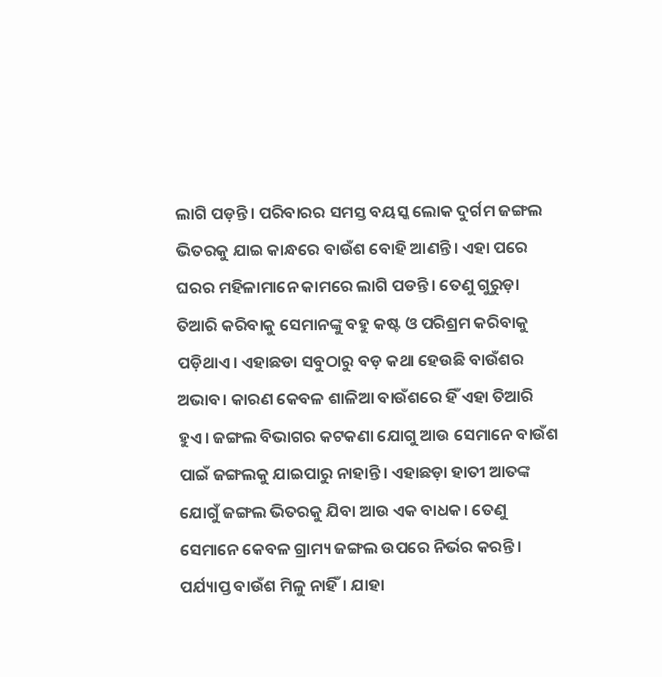ଲାଗି ପଡ଼ନ୍ତି। ପରିବାରର ସମସ୍ତ ବୟସ୍କ ଲୋକ ଦୁର୍ଗମ ଜଙ୍ଗଲ ଭିତରକୁ ଯାଇ କାନ୍ଧରେ ବାଉଁଶ ବୋହି ଆଣନ୍ତି। ଏହା ପରେ ଘରର ମହିଳାମାନେ କାମରେ ଲାଗି ପଡନ୍ତି। ତେଣୁ ଗୁରୁଡ଼ା ତିଆରି କରିବାକୁ ସେମାନଙ୍କୁ ବହୁ କଷ୍ଟ ଓ ପରିଶ୍ରମ କରିବାକୁ ପଡ଼ିଥାଏ। ଏହାଛଡା ସବୁଠାରୁ ବଡ଼ କଥା ହେଉଛି ବାଉଁଶର ଅଭାବ। କାରଣ କେବଳ ଶାଳିଆ ବାଉଁଶରେ ହିଁ ଏହା ତିଆରି ହୁଏ। ଜଙ୍ଗଲ ବିଭାଗର କଟକଣା ଯୋଗୁ ଆଉ ସେମାନେ ବାଉଁଶ ପାଇଁ ଜଙ୍ଗଲକୁ ଯାଇପାରୁ ନାହାନ୍ତି। ଏହାଛଡ଼ା ହାତୀ ଆତଙ୍କ ଯୋଗୁଁ ଜଙ୍ଗଲ ଭିତରକୁ ଯିବା ଆଉ ଏକ ବାଧକ। ତେଣୁ ସେମାନେ କେବଳ ଗ୍ରାମ୍ୟ ଜଙ୍ଗଲ ଉପରେ ନିର୍ଭର କରନ୍ତି। ପର୍ଯ୍ୟାପ୍ତ ବାଉଁଶ ମିଳୁ ନାହିଁ। ଯାହା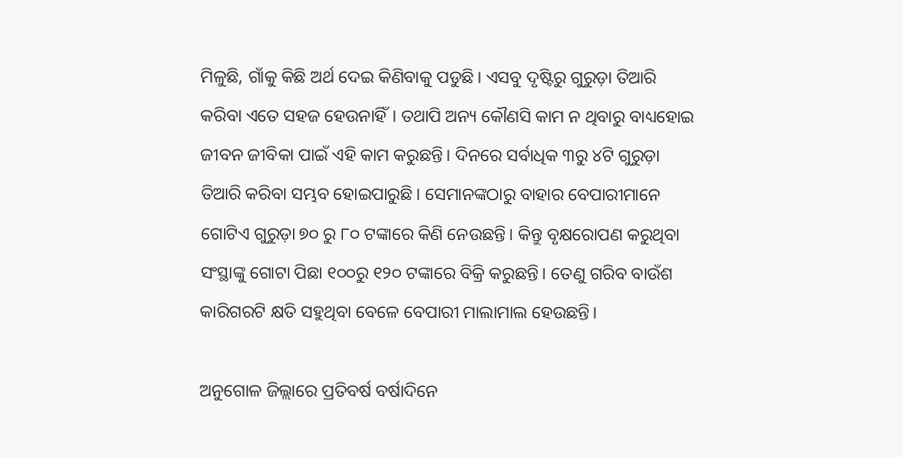ମିଳୁଛି, ଗାଁକୁ କିଛି ଅର୍ଥ ଦେଇ କିଣିବାକୁ ପଡୁଛି। ଏସବୁ ଦୃଷ୍ଟିରୁ ଗୁରୁଡ଼ା ତିଆରି କରିବା ଏତେ ସହଜ ହେଉନାହିଁ। ତଥାପି ଅନ୍ୟ କୌଣସି କାମ ନ ଥିବାରୁ ବାଧ୍ୟହୋଇ ଜୀବନ ଜୀବିକା ପାଇଁ ଏହି କାମ କରୁଛନ୍ତି। ଦିନରେ ସର୍ବାଧିକ ୩ରୁ ୪ଟି ଗୁରୁଡ଼ା ତିଆରି କରିବା ସମ୍ଭବ ହୋଇପାରୁଛି। ସେମାନଙ୍କଠାରୁ ବାହାର ବେପାରୀମାନେ ଗୋଟିଏ ଗୁରୁଡ଼ା ୭୦ ରୁ ୮୦ ଟଙ୍କାରେ କିଣି ନେଉଛନ୍ତି। କିନ୍ତୁ ବୃକ୍ଷରୋପଣ କରୁଥିବା ସଂସ୍ଥାଙ୍କୁ ଗୋଟା ପିଛା ୧୦୦ରୁ ୧୨୦ ଟଙ୍କାରେ ବିକ୍ରି କରୁଛନ୍ତି। ତେଣୁ ଗରିବ ବାଉଁଶ କାରିଗରଟି କ୍ଷତି ସହୁଥିବା ବେଳେ ବେପାରୀ ମାଲାମାଲ ହେଉଛନ୍ତି।

ଅନୁଗୋଳ ଜିଲ୍ଲାରେ ପ୍ରତିବର୍ଷ ବର୍ଷାଦିନେ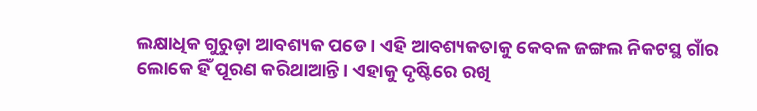ଲକ୍ଷାଧିକ ଗୁରୁଡ଼ା ଆବଶ୍ୟକ ପଡେ। ଏହି ଆବଶ୍ୟକତାକୁ କେବଳ ଜଙ୍ଗଲ ନିକଟସ୍ଥ ଗାଁର ଲୋକେ ହିଁ ପୂରଣ କରିଥାଆନ୍ତି। ଏହାକୁ ଦୃଷ୍ଟିରେ ରଖି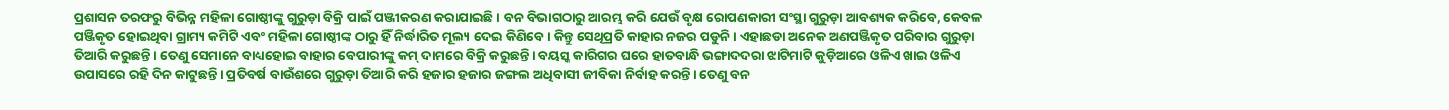ପ୍ରଶାସନ ତରଫରୁ ବିଭିନ୍ନ ମହିଳା ଗୋଷ୍ଠୀଙ୍କୁ ଗୁରୁଡ଼ା ବିକ୍ରି ପାଇଁ ପଞ୍ଜୀକରଣ କରାଯାଇଛି। ବନ ବିଭାଗଠାରୁ ଆରମ୍ଭ କରି ଯେଉଁ ବୃକ୍ଷ ରୋପଣକାରୀ ସଂସ୍ଥା ଗୁରୁଡ଼ା ଆବଶ୍ୟକ କରିବେ, କେବଳ ପଞ୍ଜିକୃତ ହୋଇଥିବା ଗ୍ରାମ୍ୟ କମିଟି ଏବଂ ମହିଳା ଗୋଷ୍ଠୀଙ୍କ ଠାରୁ ହିଁ ନିର୍ଦ୍ଧାରିତ ମୂଲ୍ୟ ଦେଇ କିଣିବେ। କିନ୍ତୁ ସେଥିପ୍ରତି କାହାର ନଜର ପଡୁନି। ଏହାଛଡା ଅନେକ ଅଣପଞ୍ଜିକୃତ ପରିବାର ଗୁରୁଡ଼ା ତିଆରି କରୁଛନ୍ତି। ତେଣୁ ସେମାନେ ବାଧ୍ୟହୋଇ ବାହାର ବେପାରୀଙ୍କୁ କମ୍‌‌ ଦାମରେ ବିକ୍ରି କରୁଛନ୍ତି। ବୟସ୍କ କାରିଗର ଘରେ ହାତବାନ୍ଧି ଭଙ୍ଗାଦଦରା ଝାଟିମାଟି କୁଡ଼ିଆରେ ଓଳିଏ ଖାଇ ଓଳିଏ ଉପାସରେ ରହି ଦିନ କାଟୁଛନ୍ତି। ପ୍ରତିବର୍ଷ ବାଉଁଶରେ ଗୁରୁଡ଼ା ତିଆରି କରି ହଜାର ହଜାର ଜଙ୍ଗଲ ଅଧିବାସୀ ଜୀବିକା ନିର୍ବାହ କରନ୍ତି। ତେଣୁ ବନ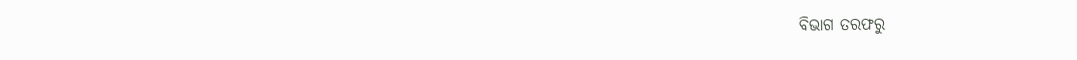ବିଭାଗ ତରଫରୁ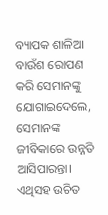ବ୍ୟାପକ ଶାଳିଆ ବାଉଁଶ ରୋପଣ କରି ସେମାନଙ୍କୁ ଯୋଗାଇଦେଲେ, ସେମାନଙ୍କ ଜୀବିକାରେ ଉନ୍ନତି ଆସିପାରନ୍ତା। ଏଥିସହ ଉଚିତ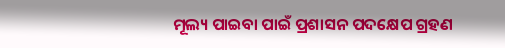ମୂଲ୍ୟ ପାଇବା ପାଇଁ ପ୍ରଶାସନ ପଦକ୍ଷେପ ଗ୍ରହଣ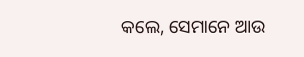କଲେ, ସେମାନେ ଆଉ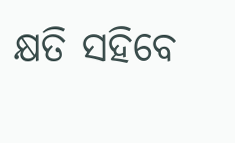କ୍ଷତି ସହିବେ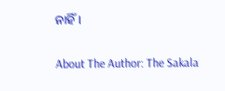ନାହିଁ।

About The Author: The Sakala